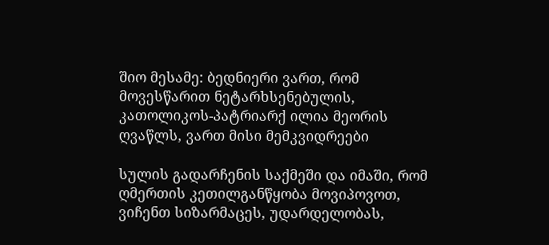შიო მესამე: ბედნიერი ვართ, რომ მოვესწარით ნეტარხსენებულის, კათოლიკოს-პატრიარქ ილია მეორის ღვაწლს, ვართ მისი მემკვიდრეები

სულის გადარჩენის საქმეში და იმაში, რომ ღმერთის კეთილგანწყობა მოვიპოვოთ, ვიჩენთ სიზარმაცეს, უდარდელობას,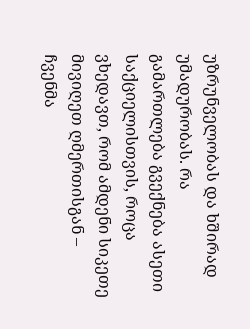უზრუნველობას და ხშირად უმადურობას. რა გამართლება გვექნება ასეთი საქციელისთვის, როცა ვხედავთ, რომ ამდენი სიკეთე მივიღეთ ღმერთისგან – ჩვენმა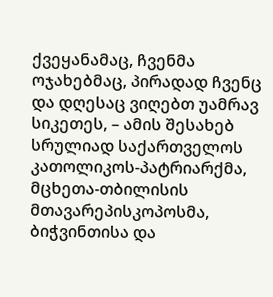ქვეყანამაც, ჩვენმა ოჯახებმაც, პირადად ჩვენც და დღესაც ვიღებთ უამრავ სიკეთეს, – ამის შესახებ სრულიად საქართველოს კათოლიკოს-პატრიარქმა, მცხეთა-თბილისის მთავარეპისკოპოსმა, ბიჭვინთისა და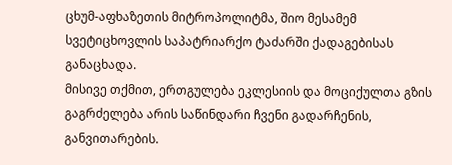ცხუმ-აფხაზეთის მიტროპოლიტმა, შიო მესამემ სვეტიცხოვლის საპატრიარქო ტაძარში ქადაგებისას განაცხადა.
მისივე თქმით, ერთგულება ეკლესიის და მოციქულთა გზის გაგრძელება არის საწინდარი ჩვენი გადარჩენის, განვითარების.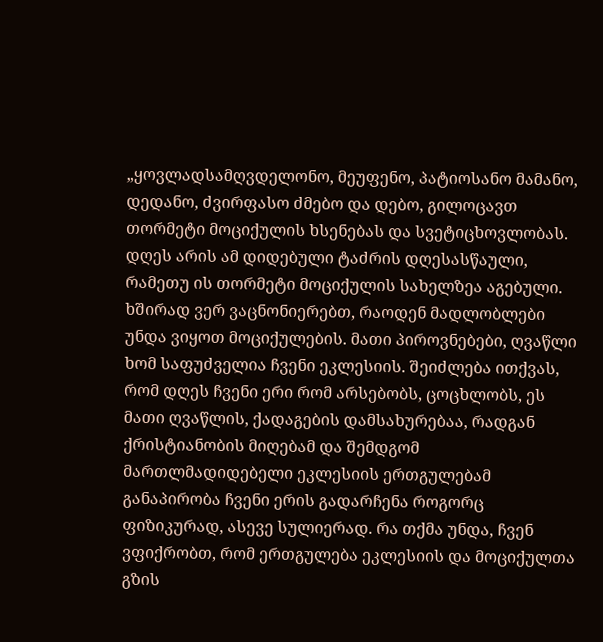„ყოვლადსამღვდელონო, მეუფენო, პატიოსანო მამანო, დედანო, ძვირფასო ძმებო და დებო, გილოცავთ თორმეტი მოციქულის ხსენებას და სვეტიცხოვლობას. დღეს არის ამ დიდებული ტაძრის დღესასწაული, რამეთუ ის თორმეტი მოციქულის სახელზეა აგებული. ხშირად ვერ ვაცნონიერებთ, რაოდენ მადლობლები უნდა ვიყოთ მოციქულების. მათი პიროვნებები, ღვაწლი ხომ საფუძველია ჩვენი ეკლესიის. შეიძლება ითქვას, რომ დღეს ჩვენი ერი რომ არსებობს, ცოცხლობს, ეს მათი ღვაწლის, ქადაგების დამსახურებაა, რადგან ქრისტიანობის მიღებამ და შემდგომ მართლმადიდებელი ეკლესიის ერთგულებამ განაპირობა ჩვენი ერის გადარჩენა როგორც ფიზიკურად, ასევე სულიერად. რა თქმა უნდა, ჩვენ ვფიქრობთ, რომ ერთგულება ეკლესიის და მოციქულთა გზის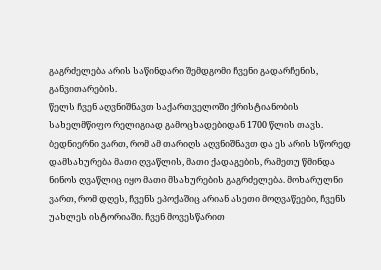გაგრძელება არის საწინდარი შემდგომი ჩვენი გადარჩენის, განვითარების.
წელს ჩვენ აღვნიშნავთ საქართველოში ქრისტიანობის სახელმწიფო რელიგიად გამოცხადებიდან 1700 წლის თავს. ბედნიერნი ვართ, რომ ამ თარიღს აღვნიშნავთ და ეს არის სწორედ დამსახურება მათი ღვაწლის, მათი ქადაგების, რამეთუ წმინდა ნინოს ღვაწლიც იყო მათი მსახურების გაგრძელება. მოხარულნი ვართ, რომ დღეს, ჩვენს ეპოქაშიც არიან ასეთი მოღვაწეები, ჩვენს უახლეს ისტორიაში. ჩვენ მოვესწარით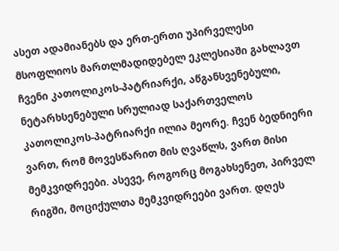ასეთ ადამიანებს და ერთ-ერთი უპირველესი მსოფლიოს მართლმადიდებელ ეკლესიაში გახლავთ ჩვენი კათოლიკოს-პატრიარქი, აწგანსვენებული, ნეტარხსენებული სრულიად საქართველოს კათოლიკოს-პატრიარქი ილია მეორე. ჩვენ ბედნიერი ვართ, რომ მოვესწარით მის ღვაწლს, ვართ მისი მემკვიდრეები. ასევე, როგორც მოგახსენეთ, პირველ რიგში, მოციქულთა მემკვიდრეები ვართ. დღეს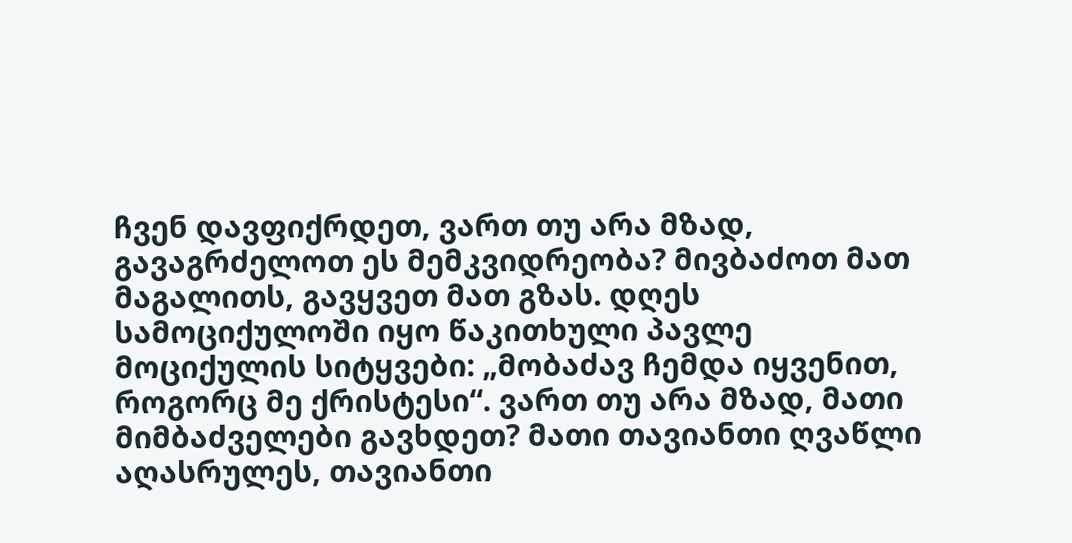ჩვენ დავფიქრდეთ, ვართ თუ არა მზად, გავაგრძელოთ ეს მემკვიდრეობა? მივბაძოთ მათ მაგალითს, გავყვეთ მათ გზას. დღეს სამოციქულოში იყო წაკითხული პავლე მოციქულის სიტყვები: „მობაძავ ჩემდა იყვენით, როგორც მე ქრისტესი“. ვართ თუ არა მზად, მათი მიმბაძველები გავხდეთ? მათი თავიანთი ღვაწლი აღასრულეს, თავიანთი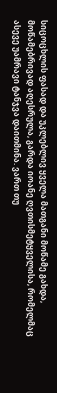სიცოცხლის ფასად და უკლებლივ ყველა მათგანი მოწამე გახდა, მოწამებრივად აღესრულა, გარდა იოანე ღვთისმეტყველისა, რომელმაც ასევე უამრავი ტანჯვა დაითმინა. ვართ თუ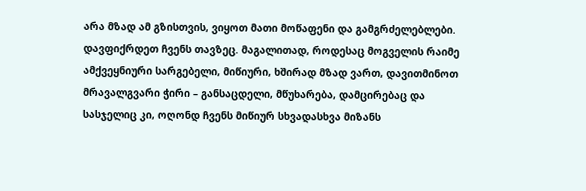არა მზად ამ გზისთვის, ვიყოთ მათი მოწაფენი და გამგრძელებლები. დავფიქრდეთ ჩვენს თავზეც. მაგალითად, როდესაც მოგველის რაიმე ამქვეყნიური სარგებელი, მიწიური, ხშირად მზად ვართ, დავითმინოთ მრავალგვარი ჭირი – განსაცდელი, მწუხარება, დამცირებაც და სასჯელიც კი, ოღონდ ჩვენს მიწიურ სხვადასხვა მიზანს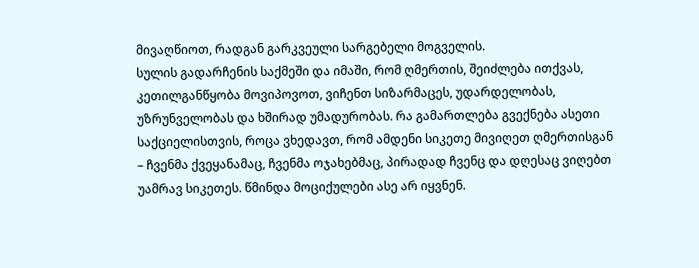მივაღწიოთ, რადგან გარკვეული სარგებელი მოგველის.
სულის გადარჩენის საქმეში და იმაში, რომ ღმერთის, შეიძლება ითქვას, კეთილგანწყობა მოვიპოვოთ, ვიჩენთ სიზარმაცეს, უდარდელობას, უზრუნველობას და ხშირად უმადურობას. რა გამართლება გვექნება ასეთი საქციელისთვის, როცა ვხედავთ, რომ ამდენი სიკეთე მივიღეთ ღმერთისგან – ჩვენმა ქვეყანამაც, ჩვენმა ოჯახებმაც, პირადად ჩვენც და დღესაც ვიღებთ უამრავ სიკეთეს. წმინდა მოციქულები ასე არ იყვნენ.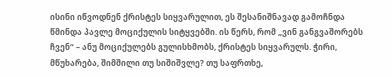ისინი იწვოდნენ ქრისტეს სიყვარულით, ეს შესანიშნავად გამოჩნდა წმინდა პავლე მოციქულის სიტყვებში. ის წერს, რომ „ვინ განგვაშორებს ჩვენ“ – ანუ მოციქულებს გულისხმობს, ქრისტეს სიყვარულს. ჭირი, მწუხარება, შიმშილი თუ სიშიშვლე? თუ საფრთხე,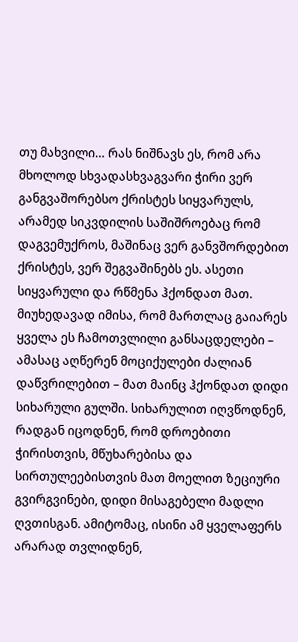თუ მახვილი… რას ნიშნავს ეს, რომ არა მხოლოდ სხვადასხვაგვარი ჭირი ვერ განგვაშორებსო ქრისტეს სიყვარულს, არამედ სიკვდილის საშიშროებაც რომ დაგვემუქროს, მაშინაც ვერ განვშორდებით ქრისტეს, ვერ შეგვაშინებს ეს. ასეთი სიყვარული და რწმენა ჰქონდათ მათ. მიუხედავად იმისა, რომ მართლაც გაიარეს ყველა ეს ჩამოთვლილი განსაცდელები – ამასაც აღწერენ მოციქულები ძალიან დაწვრილებით – მათ მაინც ჰქონდათ დიდი სიხარული გულში. სიხარულით იღვწოდნენ, რადგან იცოდნენ, რომ დროებითი ჭირისთვის, მწუხარებისა და სირთულეებისთვის მათ მოელით ზეციური გვირგვინები, დიდი მისაგებელი მადლი ღვთისგან. ამიტომაც, ისინი ამ ყველაფერს არარად თვლიდნენ,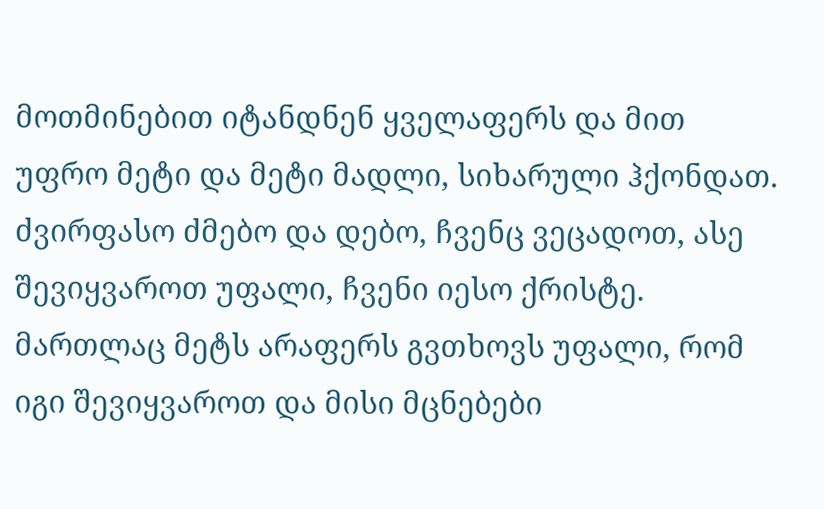მოთმინებით იტანდნენ ყველაფერს და მით უფრო მეტი და მეტი მადლი, სიხარული ჰქონდათ.
ძვირფასო ძმებო და დებო, ჩვენც ვეცადოთ, ასე შევიყვაროთ უფალი, ჩვენი იესო ქრისტე. მართლაც მეტს არაფერს გვთხოვს უფალი, რომ იგი შევიყვაროთ და მისი მცნებები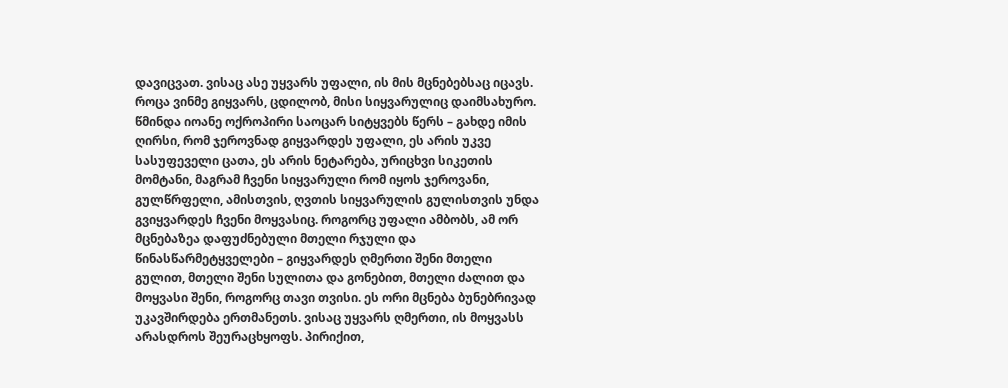დავიცვათ. ვისაც ასე უყვარს უფალი, ის მის მცნებებსაც იცავს. როცა ვინმე გიყვარს, ცდილობ, მისი სიყვარულიც დაიმსახურო. წმინდა იოანე ოქროპირი საოცარ სიტყვებს წერს – გახდე იმის ღირსი, რომ ჯეროვნად გიყვარდეს უფალი, ეს არის უკვე სასუფეველი ცათა, ეს არის ნეტარება, ურიცხვი სიკეთის მომტანი, მაგრამ ჩვენი სიყვარული რომ იყოს ჯეროვანი, გულწრფელი, ამისთვის, ღვთის სიყვარულის გულისთვის უნდა გვიყვარდეს ჩვენი მოყვასიც. როგორც უფალი ამბობს, ამ ორ მცნებაზეა დაფუძნებული მთელი რჯული და წინასწარმეტყველები – გიყვარდეს ღმერთი შენი მთელი გულით, მთელი შენი სულითა და გონებით, მთელი ძალით და მოყვასი შენი, როგორც თავი თვისი. ეს ორი მცნება ბუნებრივად უკავშირდება ერთმანეთს. ვისაც უყვარს ღმერთი, ის მოყვასს არასდროს შეურაცხყოფს. პირიქით,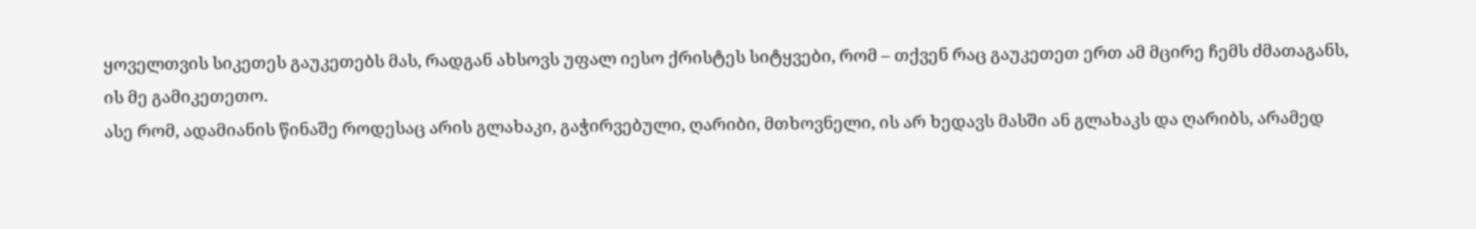ყოველთვის სიკეთეს გაუკეთებს მას, რადგან ახსოვს უფალ იესო ქრისტეს სიტყვები, რომ – თქვენ რაც გაუკეთეთ ერთ ამ მცირე ჩემს ძმათაგანს, ის მე გამიკეთეთო.
ასე რომ, ადამიანის წინაშე როდესაც არის გლახაკი, გაჭირვებული, ღარიბი, მთხოვნელი, ის არ ხედავს მასში ან გლახაკს და ღარიბს, არამედ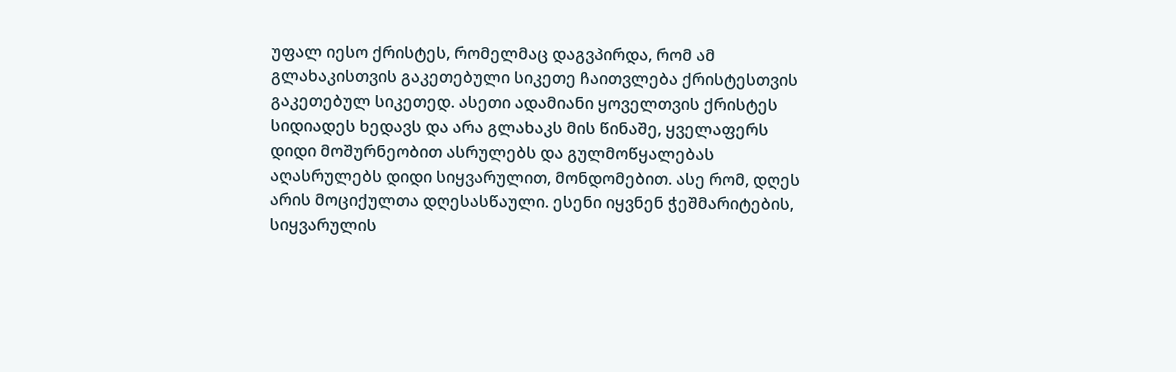უფალ იესო ქრისტეს, რომელმაც დაგვპირდა, რომ ამ გლახაკისთვის გაკეთებული სიკეთე ჩაითვლება ქრისტესთვის გაკეთებულ სიკეთედ. ასეთი ადამიანი ყოველთვის ქრისტეს სიდიადეს ხედავს და არა გლახაკს მის წინაშე, ყველაფერს დიდი მოშურნეობით ასრულებს და გულმოწყალებას აღასრულებს დიდი სიყვარულით, მონდომებით. ასე რომ, დღეს არის მოციქულთა დღესასწაული. ესენი იყვნენ ჭეშმარიტების, სიყვარულის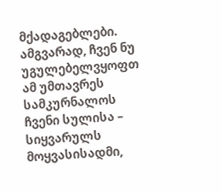მქადაგებლები. ამგვარად, ჩვენ ნუ უგულებელვყოფთ ამ უმთავრეს სამკურნალოს ჩვენი სულისა – სიყვარულს მოყვასისადმი,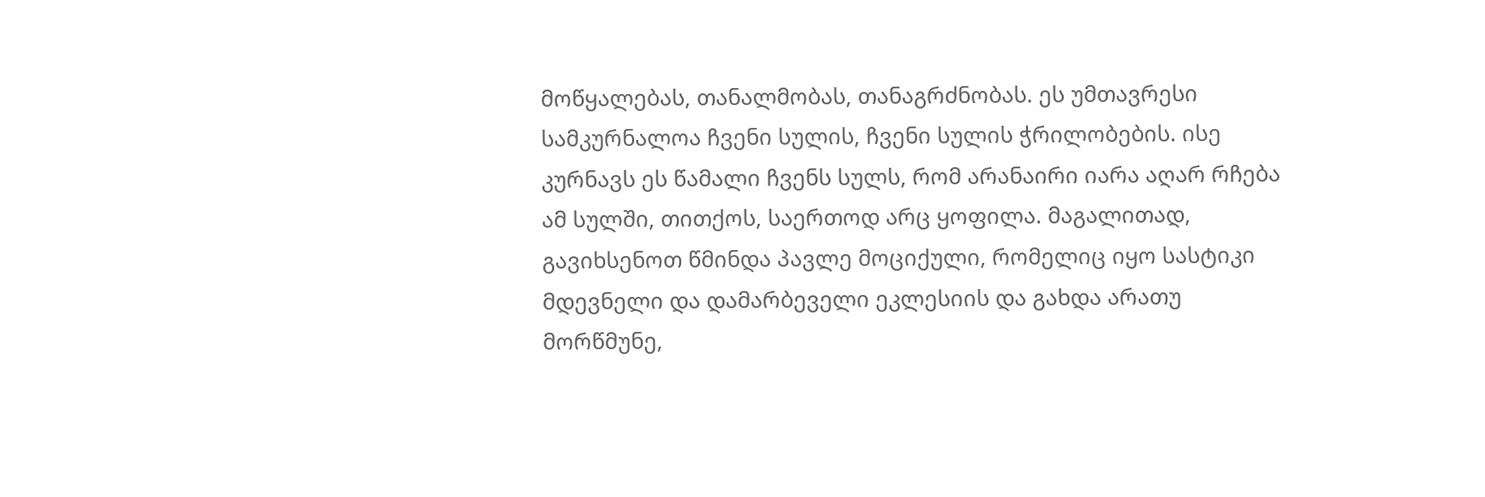მოწყალებას, თანალმობას, თანაგრძნობას. ეს უმთავრესი სამკურნალოა ჩვენი სულის, ჩვენი სულის ჭრილობების. ისე კურნავს ეს წამალი ჩვენს სულს, რომ არანაირი იარა აღარ რჩება ამ სულში, თითქოს, საერთოდ არც ყოფილა. მაგალითად, გავიხსენოთ წმინდა პავლე მოციქული, რომელიც იყო სასტიკი მდევნელი და დამარბეველი ეკლესიის და გახდა არათუ მორწმუნე,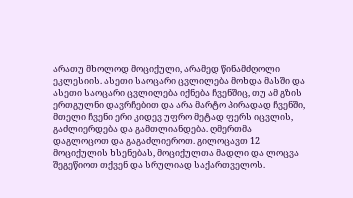არათუ მხოლოდ მოციქული, არამედ წინამძღოლი ეკლესიის. ასეთი საოცარი ცვლილება მოხდა მასში და ასეთი საოცარი ცვლილება იქნება ჩვენშიც, თუ ამ გზის ერთგულნი დავრჩებით და არა მარტო პირადად ჩვენში, მთელი ჩვენი ერი კიდევ უფრო მეტად ფერს იცვლის, გაძლიერდება და გამთლიანდება. ღმერთმა დაგლოცოთ და გაგაძლიეროთ. გილოცავთ 12 მოციქულის ხსენებას, მოციქულთა მადლი და ლოცვა შეგეწიოთ თქვენ და სრულიად საქართველოს.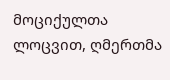მოციქულთა ლოცვით, ღმერთმა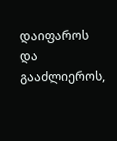დაიფაროს და გააძლიეროს,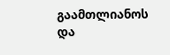გაამთლიანოს და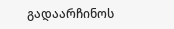გადაარჩინოს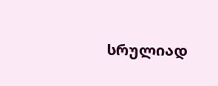სრულიად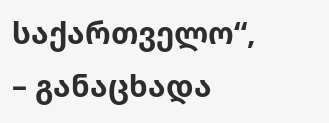საქართველო“, – განაცხადა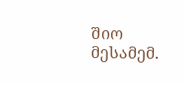შიო მესამემ.